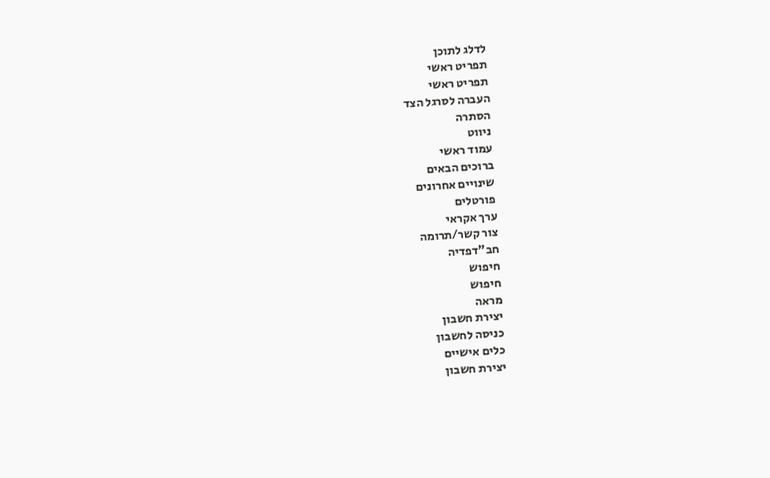לדלג לתוכן
תפריט ראשי
תפריט ראשי
העברה לסרגל הצד
הסתרה
ניווט
עמוד ראשי
ברוכים הבאים
שינויים אחרונים
פורטלים
ערך אקראי
צור קשר/תרומה
חב"דפדיה
חיפוש
חיפוש
מראה
יצירת חשבון
כניסה לחשבון
כלים אישיים
יצירת חשבון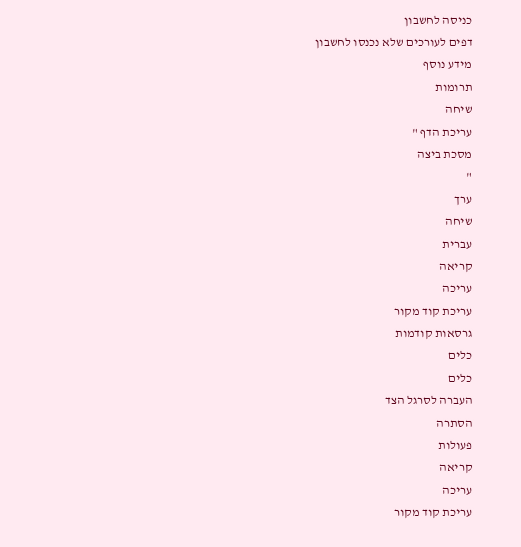כניסה לחשבון
דפים לעורכים שלא נכנסו לחשבון
מידע נוסף
תרומות
שיחה
עריכת הדף "
מסכת ביצה
"
ערך
שיחה
עברית
קריאה
עריכה
עריכת קוד מקור
גרסאות קודמות
כלים
כלים
העברה לסרגל הצד
הסתרה
פעולות
קריאה
עריכה
עריכת קוד מקור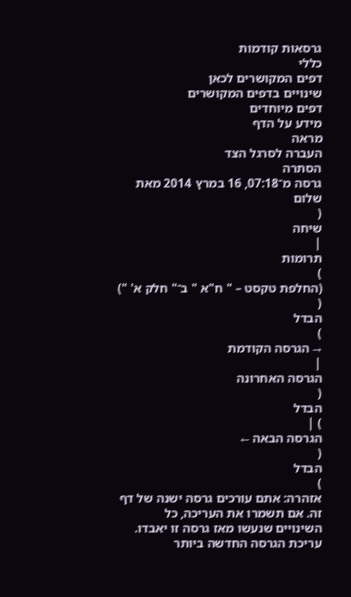גרסאות קודמות
כללי
דפים המקושרים לכאן
שינויים בדפים המקושרים
דפים מיוחדים
מידע על הדף
מראה
העברה לסרגל הצד
הסתרה
גרסה מ־07:18, 16 במרץ 2014 מאת
שלום
(
שיחה
|
תרומות
)
(החלפת טקסט – " ח"א " ב־" חלק א' ")
(
הבדל
)
→ הגרסה הקודמת
|
הגרסה האחרונה
(
הבדל
) |
הגרסה הבאה ←
(
הבדל
)
אזהרה: אתם עורכים גרסה ישנה של דף זה. אם תשמרו את העריכה, כל השינויים שנעשו מאז גרסה זו יאבדו.
עריכת הגרסה החדשה ביותר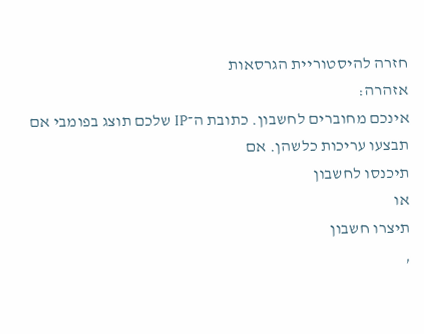חזרה להיסטוריית הגרסאות
אזהרה:
אינכם מחוברים לחשבון. כתובת ה־IP שלכם תוצג בפומבי אם תבצעו עריכות כלשהן. אם
תיכנסו לחשבון
או
תיצרו חשבון
,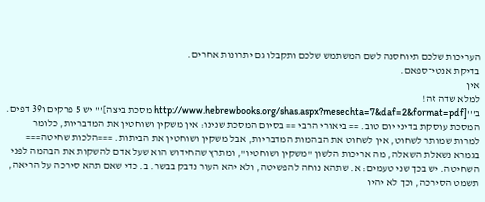העריכות שלכם תיוחסנה לשם המשתמש שלכם ותקבלו גם יתרונות אחרים.
בדיקת אנטי־ספאם.
אין
למלא שדה זה!
ב'''[http://www.hebrewbooks.org/shas.aspx?mesechta=7&daf=2&format=pdf מסכת ביצה]''' יש 5 פרקים ו39 דפים. המסכת עוסקת בדיני יום טוב. == ביאורי הרבי == בסיום המסכת שנינו: אין משקין ושוחטין את המדבריות, כלומר למרות שמותר לשחוט, אין לשחוט את הבהמות המדבריות, אבל משקין ושוחטין את הביתות. ===הלכות שחיטה=== בגמרא נשאלת השאלה, מה אריכות הלשון "משקין ושוחטיו", ומתרץ שהחידוש הוא שעל אדם להשקות את הבהמה לפני השחיטה. יש בכך שני טעמים: א. שתהא נוחה להפשיטה, ולא יהא העור נדבק בבשר. ב. כדי שאם תהא סירכה על הריאה, תשמט הסירכה, וכך לא יהיו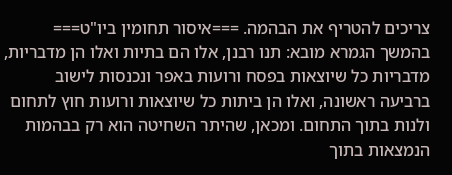צריכים להטריף את הבהמה. ===איסור תחומין ביו"ט=== בהמשך הגמרא מובא: תנו רבנן, אלו הם בתיות ואלו הן מדבריות, מדבריות כל שיוצאות בפסח ורועות באפר ונכנסות לישוב ברביעה ראשונה, ואלו הן ביתות כל שיוצאות ורועות חוץ לתחום ולנות בתוך התחום. ומכאן, שהיתר השחיטה הוא רק בבהמות הנמצאות בתוך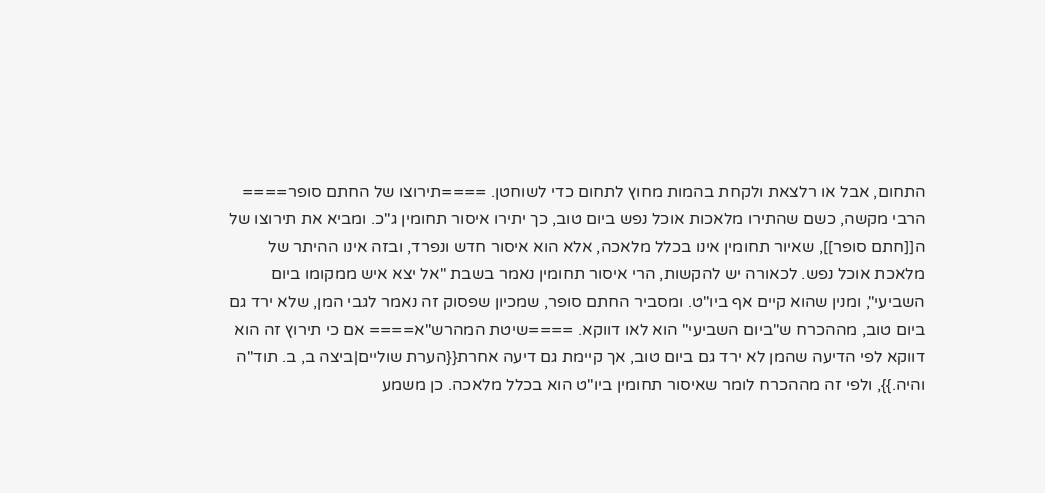התחום, אבל או רלצאת ולקחת בהמות מחוץ לתחום כדי לשוחטן. ====תירוצו של החתם סופר==== הרבי מקשה, כשם שהתירו מלאכות אוכל נפש ביום טוב, כך יתירו איסור תחומין ג"כ. ומביא את תירוצו של ה[[חתם סופר]], שאיור תחומין אינו בכלל מלאכה, אלא הוא איסור חדש ונפרד, ובזה אינו ההיתר של מלאכת אוכל נפש. לכאורה יש להקשות, הרי איסור תחומין נאמר בשבת "אל יצא איש ממקומו ביום השביעי", ומנין שהוא קיים אף ביו"ט. ומסביר החתם סופר, שמכיון שפסוק זה נאמר לגבי המן, שלא ירד גם ביום טוב, מההכרח ש"ביום השביעי" הוא לאו דווקא. ====שיטת המהרש"א==== אם כי תירוץ זה הוא דווקא לפי הדיעה שהמן לא ירד גם ביום טוב, אך קיימת גם דיעה אחרת{{הערת שוליים|ביצה ב, ב. תוד"ה והיה.}}, ולפי זה מההכרח לומר שאיסור תחומין ביו"ט הוא בכלל מלאכה. כן משמע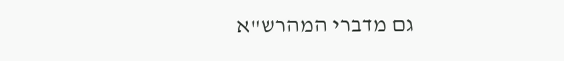גם מדברי המהרש"א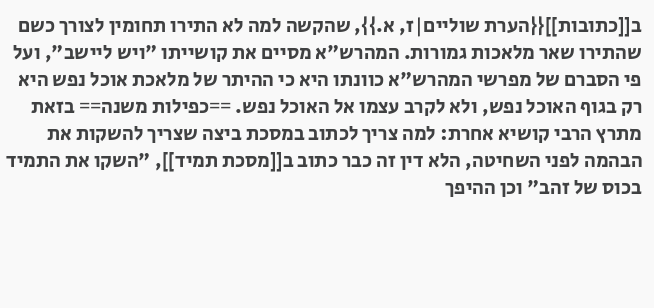ב[[כתובות]]{{הערת שוליים|ז, א.}}, שהקשה למה לא התירו תחומין לצורך כשם שהתירו שאר מלאכות גמורות. המהרש"א מסיים את קושייתו "ויש ליישב", ועל פי הסברם של מפרשי המהרש"א כוונתו היא כי ההיתר של מלאכת אוכל נפש היא רק בגוף האוכל נפש, ולא לקרב עצמו אל האוכל נפש. ==כפילות משנה== בזאת מתרץ הרבי קושיא אחרת: למה צריך לכתוב במסכת ביצה שצריך להשקות את הבהמה לפני השחיטה, הלא דין זה כבר כתוב ב[[מסכת תמיד]], "השקו את התמיד בכוס של זהב" וכן ההיפך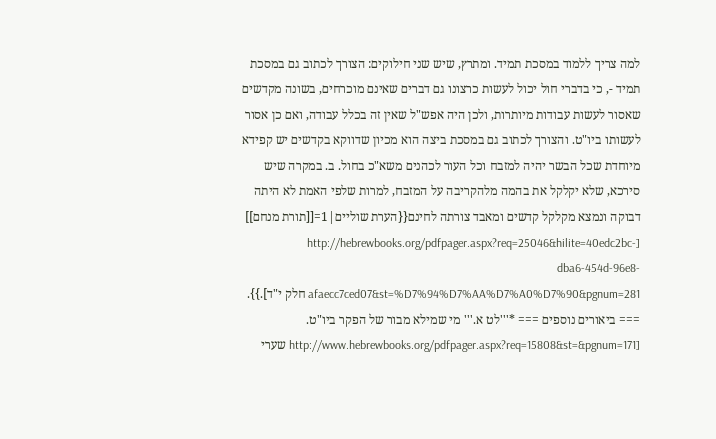למה צריך ללמוד במסכת תמיד. ומתרץ, שיש שני חילוקים: הצורך לכתוב גם במסכת תמיד -, כי בדברי חול יכול לעשות כרצונו גם דברים שאינם מוכרחים, בשונה מקדשים שאסור לעשות עבודות מיותרות, ולכן היה אפש"ל שאין זה בכלל עבודה, ואם כן אסור לעשותו ביו"ט. והצורך לכתוב גם במסכת ביצה הוא מכיון שדווקא בקדשים יש קפידא מיוחדת שכל הבשר יהיה למזבח וכל העור לכהנים משא"כ בחול. ב. במקרה שיש סירכא, שלא יקלקל את בהמה מלהקריבה על המזבח, למרות שלפי האמת לא היתה דבוקה ונמצא מקלקל קדשים ומאבד צורתה לחינם{{הערת שוליים|1=[[תורת מנחם]] [http://hebrewbooks.org/pdfpager.aspx?req=25046&hilite=40edc2bc-dba6-454d-96e8-afaecc7ced07&st=%D7%94%D7%AA%D7%A0%D7%90&pgnum=281 חלק י"ד].}}. === ביאורים נוספים === *'''לט א.''' מי שמילא מבור של הפקר ביו"ט. [http://www.hebrewbooks.org/pdfpager.aspx?req=15808&st=&pgnum=171 שערי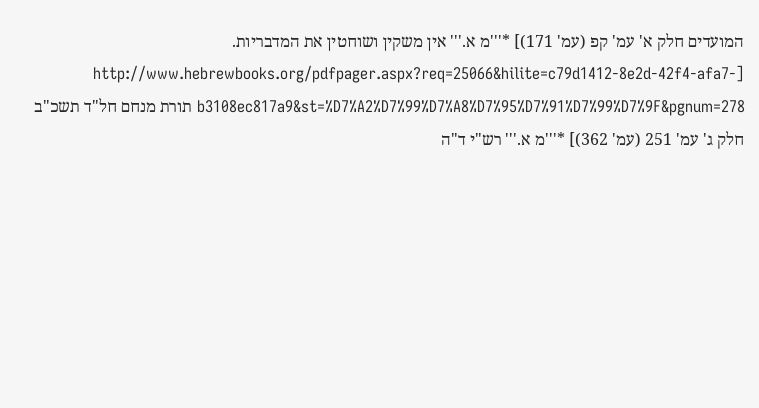המועדים חלק א' עמ' קפ (עמ' 171)] *'''מ א.''' אין משקין ושוחטין את המדבריות. [http://www.hebrewbooks.org/pdfpager.aspx?req=25066&hilite=c79d1412-8e2d-42f4-afa7-b3108ec817a9&st=%D7%A2%D7%99%D7%A8%D7%95%D7%91%D7%99%D7%9F&pgnum=278 תורת מנחם חל"ד תשכ"ב חלק ג' עמ' 251 (עמ' 362)] *'''מ א.''' רש"י ד"ה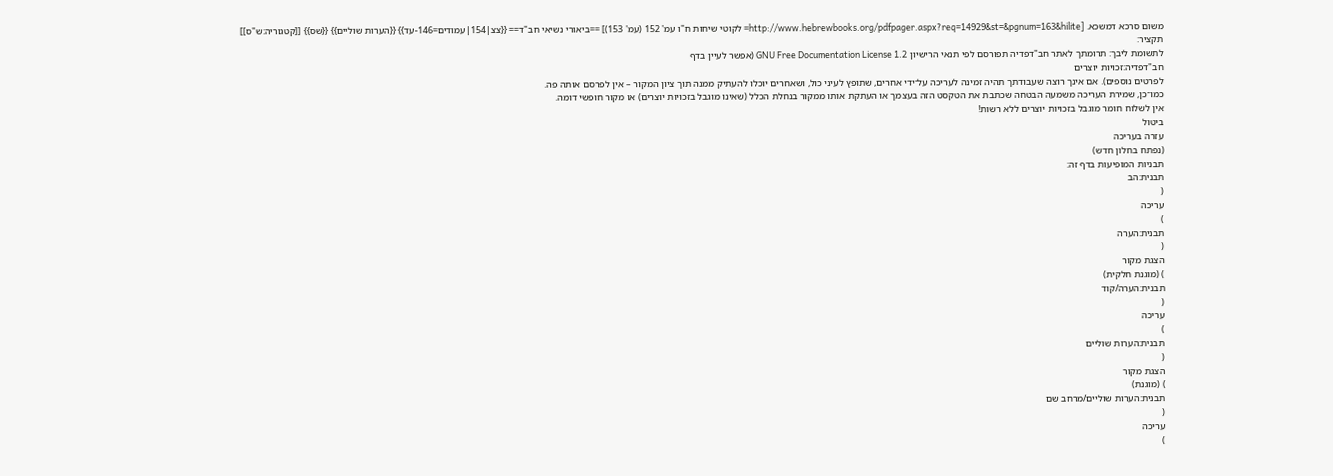משום סרכא דמשכא. [http://www.hebrewbooks.org/pdfpager.aspx?req=14929&st=&pgnum=163&hilite= לקוטי שיחות ח"ו עמ' 152 (עמ' 153)] ==ביאורי נשיאי חב"ד== {{צצ|154|עמודים=146-עד}} {{הערות שוליים}} {{שס}} [[קטגוריה:ש"ס]]
תקציר:
לתשומת ליבך: תרומתך לאתר חב"דפדיה תפורסם לפי תנאי הרישיון GNU Free Documentation License 1.2 (אפשר לעיין בדף
חב"דפדיה:זכויות יוצרים
לפרטים נוספים). אם אינך רוצה שעבודתך תהיה זמינה לעריכה על־ידי אחרים, שתופץ לעיני כול, ושאחרים יוכלו להעתיק ממנה תוך ציון המקור – אין לפרסם אותה פה.
כמו־כן, שמירת העריכה משמעה הבטחה שכתבת את הטקסט הזה בעצמך או העתקת אותו ממקור בנחלת הכלל (שאינו מוגבל בזכויות יוצרים) או מקור חופשי דומה.
אין לשלוח חומר מוגבל בזכויות יוצרים ללא רשות!
ביטול
עזרה בעריכה
(נפתח בחלון חדש)
תבניות המופיעות בדף זה:
תבנית:הב
(
עריכה
)
תבנית:הערה
(
הצגת מקור
) (מוגנת חלקית)
תבנית:הערה/קוד
(
עריכה
)
תבנית:הערות שוליים
(
הצגת מקור
) (מוגנת)
תבנית:הערות שוליים/מרחב שם
(
עריכה
)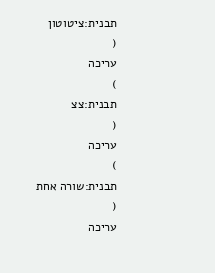תבנית:ציטוטון
(
עריכה
)
תבנית:צצ
(
עריכה
)
תבנית:שורה אחת
(
עריכה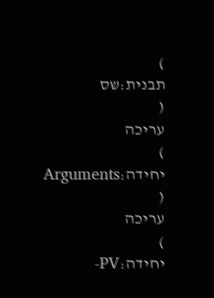)
תבנית:שס
(
עריכה
)
יחידה:Arguments
(
עריכה
)
יחידה:PV-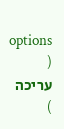options
(
עריכה
)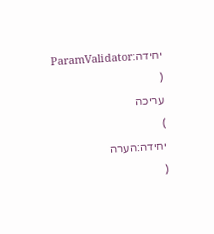יחידה:ParamValidator
(
עריכה
)
יחידה:הערה
(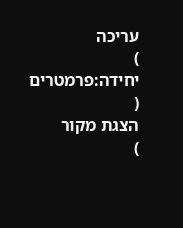עריכה
)
יחידה:פרמטרים
(
הצגת מקור
)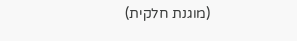(מוגנת חלקית)